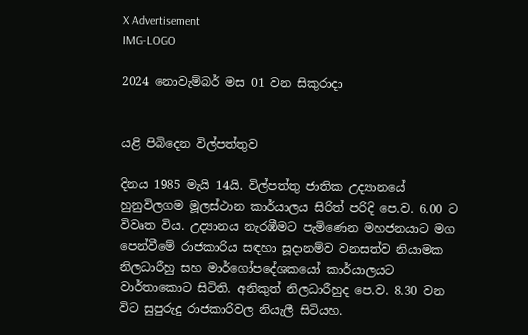X Advertisement
IMG-LOGO

2024 නොවැම්බර් මස 01 වන සිකුරාදා


යළි පිබිදෙන විල්පත්තුව

දිනය 1985 මැයි 14යි. විල්පත්තු ජාතික උද්‍යානයේ හුනුවිලගම මූලස්ථාන කාර්යාලය සිරිත් පරිදි පෙ.ව. 6.00 ට විවෘත විය. උද්‍යානය නැරඹීමට පැමිණෙන මහජනයාට මග පෙන්වීමේ රාජකාරිය සඳහා සූදානම්ව වනසත්ව නියාමක නිලධාරීහු සහ මාර්ගෝපදේශකයෝ කාර්යාලයට වාර්තාකොට සිටිති. අනිකුත් නිලධාරීහුද පෙ.ව. 8.30 වන විට සුපුරුදු රාජකාරිවල නියැලී සිටියහ.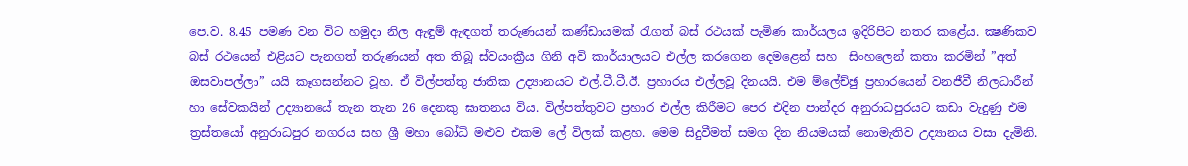පෙ.ව. 8.45 පමණ වන විට හමුදා නිල ඇඳුම් ඇඳගත් තරුණයන් කණ්ඩායමක් රැගත් බස් රථයක් පැමිණ කාර්යලය ඉදිරිපිට නතර කළේය. ක්‍ෂණිකව බස් රථයෙන් එළියට පැනගත් තරුණයන් අත තිබූ ස්වයංක්‍රීය ගිනි අවි කාර්යාලයට එල්ල කරගෙන දෙමළෙන් සහ  සිංහලෙන් කතා කරමින් ”අත් ඔසවාපල්ලා” යයි කෑගසන්නට වූහ. ඒ විල්පත්තු ජාතික උද්‍යානයට එල්.ටී.ටී.ඊ. ප්‍රහාරය එල්ලවූ දිනයයි. එම ම්ලේච්ඡු ප්‍රහාරයෙන් වනජීවී නිලධාරීන් හා සේවකයින් උද්‍යානයේ තැන තැන 26 දෙනකු ඝාතනය විය. විල්පත්තුවට ප්‍රහාර එල්ල කිරීමට පෙර එදින පාන්දර අනුරාධපුරයට කඩා වැදුණු එම ත්‍රස්තයෝ අනුරාධපුර නගරය සහ ශ්‍රී මහා බෝධි මළුව එකම ලේ විලක් කළහ. මෙම සිදුවීමත් සමග දින නියමයක් නොමැතිව උද්‍යානය වසා දැමිනි.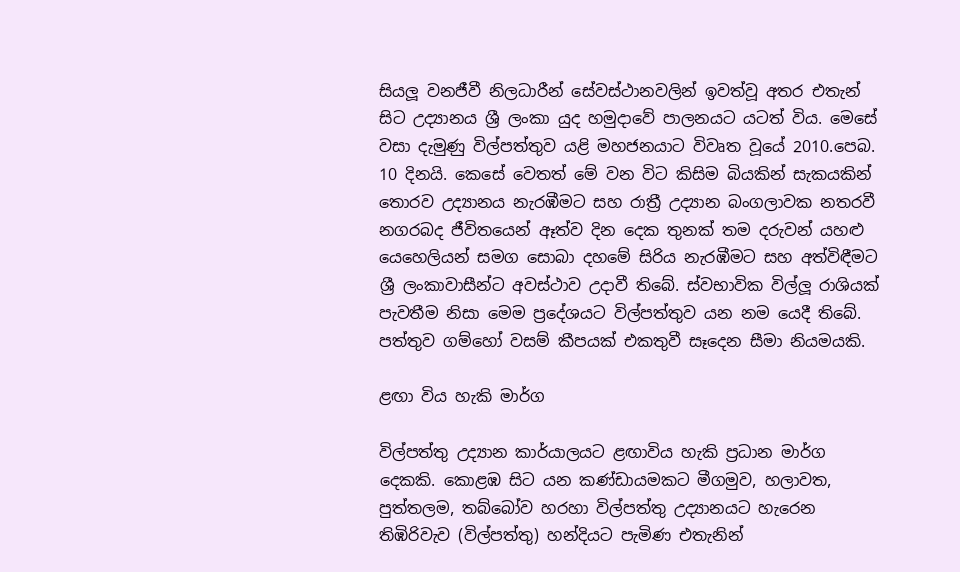සියලූ වනජීවී නිලධාරීන් සේවස්ථානවලින් ඉවත්වූ අතර එතැන් සිට උද්‍යානය ශ්‍රී ලංකා යුද හමුදාවේ පාලනයට යටත් විය. මෙසේ වසා දැමුණු විල්පත්තුව යළි මහජනයාට විවෘත වූයේ 2010.පෙබ. 10 දිනයි. කෙසේ වෙතත් මේ වන විට කිසිම බියකින් සැකයකින් තොරව උද්‍යානය නැරඹීමට සහ රාත්‍රී උද්‍යාන බංගලාවක නතරවී නගරබද ජීවිතයෙන් ඈත්ව දින දෙක තුනක් තම දරුවන් යහළු යෙහෙලියන් සමග සොබා දහමේ සිරිය නැරඹීමට සහ අත්විඳීමට ශ්‍රී ලංකාවාසීන්ට අවස්ථාව උදාවී තිබේ. ස්වභාවික විල්ලූ රාශියක් පැවතීම නිසා මෙම ප්‍රදේශයට විල්පත්තුව යන නම යෙදී තිබේ. පත්තුව ගම්හෝ වසම් කීපයක් එකතුවී සෑදෙන සීමා නියමයකි.

ළඟා විය හැකි මාර්ග

විල්පත්තු උද්‍යාන කාර්යාලයට ළඟාවිය හැකි ප්‍රධාන මාර්ග දෙකකි. කොළඹ සිට යන කණ්ඩායමකට මීගමුව, හලාවත, පුත්තලම, තබ්බෝව හරහා විල්පත්තු උද්‍යානයට හැරෙන තිඹිරිවැව (විල්පත්තු) හන්දියට පැමිණ එතැනින්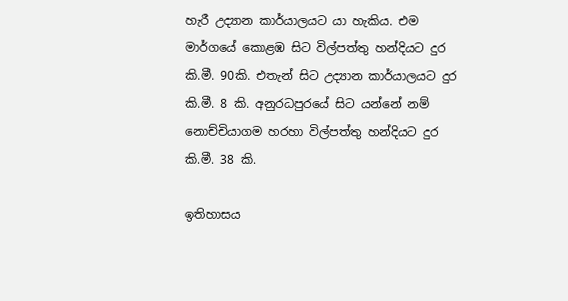හැරී උද්‍යාන කාර්යාලයට යා හැකිය. එම මාර්ගයේ කොළඹ සිට විල්පත්තු හන්දියට දුර කි.මී. 90කි. එතැන් සිට උද්‍යාන කාර්යාලයට දුර කි.මී. 8 කි. අනුරධපුරයේ සිට යන්නේ නම් නොච්චියාගම හරහා විල්පත්තු හන්දියට දුර කි.මී. 38 කි.

ඉතිහාසය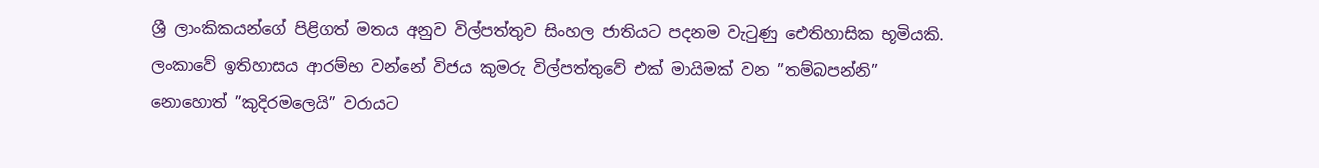ශ්‍රී ලාංකිකයන්ගේ පිළිගත් මතය අනුව විල්පත්තුව සිංහල ජාතියට පදනම වැටුණු ඓතිහාසික භූමියකි. ලංකාවේ ඉතිහාසය ආරම්භ වන්නේ විජය කුමරු විල්පත්තුවේ එක් මායිමක් වන ”තම්බපන්නි” නොහොත් ”කුදිරමලෙයි” වරායට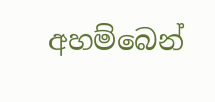අහම්බෙන්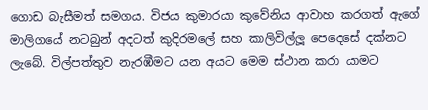ගොඩ බැසීමත් සමගය. විජය කුමාරයා කුවේනිය ආවාහ කරගත් ඇගේ මාලිගයේ නටබුන් අදටත් කුදිරමලේ සහ කාලිවිල්ලූ පෙදෙසේ දක්නට ලැබේ. විල්පත්තුව නැරඹීමට යන අයට මෙම ස්ථාන කරා යාමට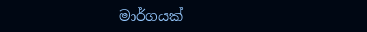මාර්ගයක්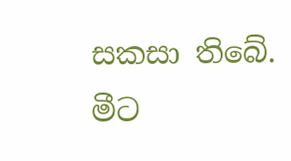සකසා තිබේ. මීට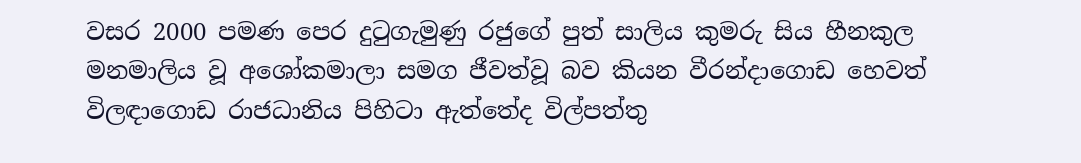වසර 2000 පමණ පෙර දුටුගැමුණු රජුගේ පුත් සාලිය කුමරු සිය හීනකුල මනමාලිය වූ අශෝකමාලා සමග ජීවත්වූ බව කියන වීරන්දාගොඩ හෙවත් විලඳාගොඩ රාජධානිය පිහිටා ඇත්තේද විල්පත්තු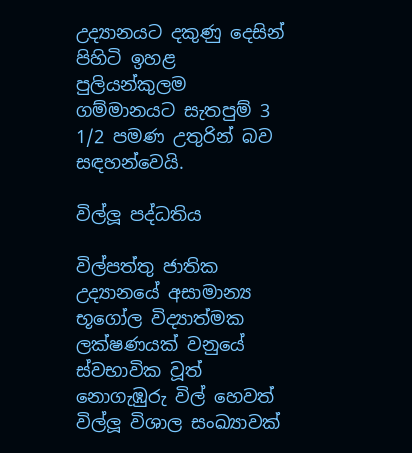උද්‍යානයට දකුණු දෙසින් පිහිටි ඉහළ පුලියන්කුලම ගම්මානයට සැතපුම් 3 1/2 පමණ උතුරින් බව සඳහන්වෙයි.

විල්ලූ පද්ධතිය

විල්පත්තු ජාතික උද්‍යානයේ අසාමාන්‍ය භූගෝල විද්‍යාත්මක ලක්ෂණයක් වනුයේ ස්වභාවික වූත් නොගැඹුරු විල් හෙවත් විල්ලූ විශාල සංඛ්‍යාවක්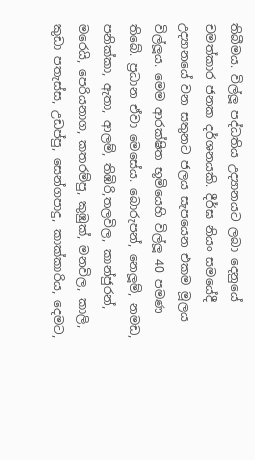තිබීමය. විල්ලූ පද්ධතිය උද්‍යානයට ලබා දෙනුයේ චමත්කාර ජනක දර්ශනයකි. දීර්ඝ නියං සමයේදී උද්‍යානයේ වන සතුනට ජලය සැපයෙන එකම මූලය විල්ලූය. මෙම ආරක්ෂිත භූමියෙහි විල්ලූ 40 පමණ තිබේ. ප්‍රධාන ඒවා මෙසේය. බොරුපන්, නෙලූම්, නමඩ, පනික්කා, ඇතා, ආලම්, තිඹිරි,තලවිල, කාන්ජුරන්, මරෙයි, පෙරියනාග, කතරම්පු, කුඹුක්, මනවිල, කාලි, කුඩා පතැස්ස, උඩප්පු, සෙන්ගපාදු, කාක්කාරිය, දෙමට,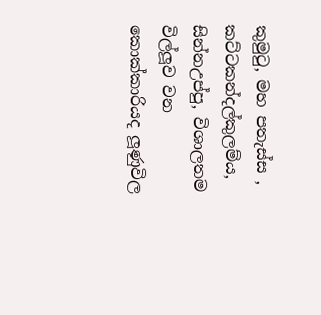කුමුටු, මහ පතැස්ස , කට්ටකන්දල්කුලම්ය, සින්නඋප්පු, විශාලතම විල්ලූව වන කොක්කාරියද ලූණුවිල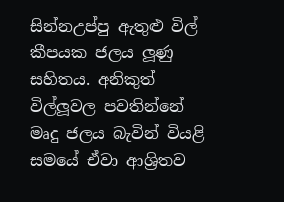සින්නඋප්පු ඇතුළු විල් කීපයක ජලය ලූණු සහිතය. අනිකුත් විල්ලූවල පවතින්නේ මෘදු ජලය බැවින් වියළි සමයේ ඒවා ආශ්‍රිතව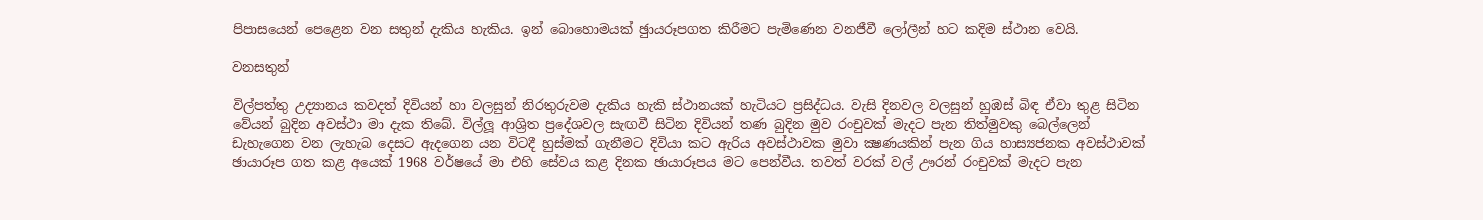පිපාසයෙන් පෙළෙන වන සතුන් දැකිය හැකිය. ඉන් බොහොමයක් ඡුායරූපගත කිරීමට පැමිණෙන වනජීවී ලෝලීන් හට කදිම ස්ථාන වෙයි.

වනසතුන්

විල්පත්තු උද්‍යානය කවදත් දිවියන් හා වලසුන් නිරතුරුවම දැකිය හැකි ස්ථානයක් හැටියට ප්‍රසිද්ධය. වැසි දිනවල වලසුන් හුඹස් බිඳ ඒවා තුළ සිටින වේයන් බුදින අවස්ථා මා දැක තිබේ. විල්ලූ ආශ්‍රිත ප්‍රදේශවල සැඟවී සිටින දිවියන් තණ බුදින මුව රංචුවක් මැදට පැන තිත්මුවකු බෙල්ලෙන් ඩැහැගෙන වන ලැහැබ දෙසට ඇදගෙන යන විටදී හුස්මක් ගැනීමට දිවියා කට ඇරිය අවස්ථාවක මුවා ක්‍ෂණයකින් පැන ගිය හාස්‍යජනක අවස්ථාවක් ඡායාරූප ගත කළ අයෙක් 1968 වර්ෂයේ මා එහි සේවය කළ දිනක ඡායාරූපය මට පෙන්වීය. තවත් වරක් වල් ඌරන් රංචුවක් මැදට පැන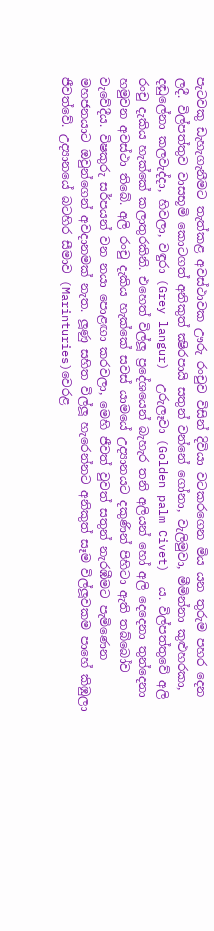පැටවකු ඩැහැගැනීමට තැත්කළ අවස්ථාවක ඌරු රංචුව විසින් දිවියා වටකරගෙන මිය යන තුරුම පහර දෙන ලදී. විල්පත්තුව වාසභූමි කොටගත් අනිකුත් ක්‍ෂිරපායි සතුන් වන්නේ ගෝනා, වැලිමුවා, මීමින්නා කුළුහරකා, දඬුලේනා කලවැද්දා, හිවලා, වඳුරා (Grey langur)  උරුලෑවා (Golden palm Civet)  ය. විල්පත්තුවේ අලි රංචු දැකිය හැක්කේ කලාතුරකිනි. එහෙත් විල්ලූ ප්‍රදේශයෙන් බැහැර තනි අලියන් හෝ අලි දෙදෙනා තුන්දෙනා හමුවන අවස්ථා තිබේ. අලි රංචු දැකිය හැක්කේ සවස් යාමයේ උද්‍යානයට දකුණින් පිහිටා ඇති තබ්බෝව වැවේදීය. විෂකුරු සර්පයන් වන නයා පොළඟා කරවලා, මෙහි ජීවත් වුවත් සතුන් නැරඹීමට පැමිණෙන මහජනයාට ඔවුන්ගෙන් අවදානමක් නැත. ලූණු සහිත විල්ලූ හැරෙන්නට අනිකුත් සෑම විල්ලූවකම පාහේ කිඹුලා ජීවත්වේ. උද්‍යානයේ බටහිර සීමාව (Marinturies)වෙරළ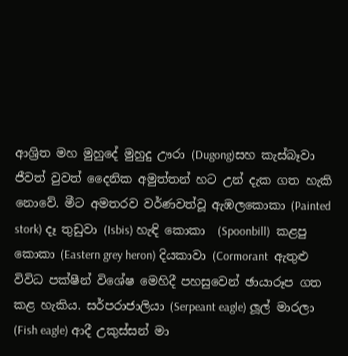ආශ්‍රිත මහ මුහුදේ මුහුදු ඌරා (Dugong)සහ කැස්බෑවා ජීවත් වුවත් දෛනික අමුත්තන් හට උන් දැක ගත හැකි නොවේ. මීට අමතරව වර්ණවත්වූ ඇඹලකොකා (Painted stork) දෑ තුඩුවා (Isbis) හැඳි කොකා  (Spoonbill)  කළපු කොකා (Eastern grey heron) දියකාවා (Cormorant  ඇතුළු විවිධ පක්ෂීන් විශේෂ මෙහිදී පහසුවෙන් ඡායාරූප ගත කළ හැකිය. සර්පරාජාලියා (Serpeant eagle) ලූල් මාරලා (Fish eagle) ආදී උකුස්සන් මා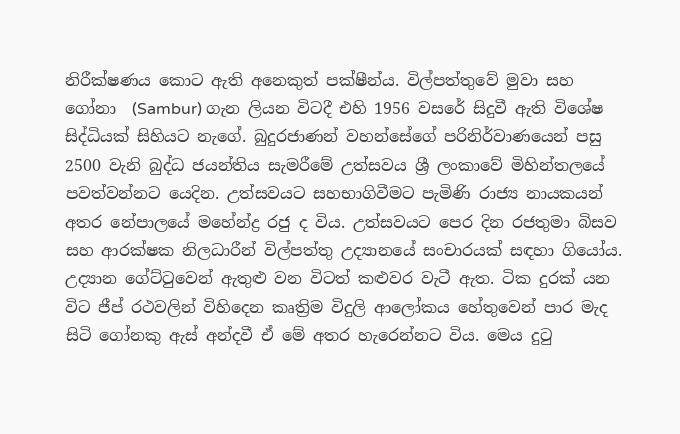නිරීක්ෂණය කොට ඇති අනෙකුත් පක්ෂීන්ය. විල්පත්තුවේ මුවා සහ ගෝනා  (Sambur) ගැන ලියන විටදී එහි 1956 වසරේ සිදුවී ඇති විශේෂ සිද්ධියක් සිහියට නැගේ. බුදුරජාණන් වහන්සේගේ පරිනිර්වාණයෙන් පසු 2500 වැනි බුද්ධ ජයන්තිය සැමරීමේ උත්සවය ශ්‍රී ලංකාවේ මිහින්තලයේ පවත්වන්නට යෙදින. උත්සවයට සහභාගිවීමට පැමිණි රාජ්‍ය නායකයන් අතර නේපාලයේ මහේන්ද්‍ර රජු ද විය. උත්සවයට පෙර දින රජතුමා බිසව සහ ආරක්ෂක නිලධාරීන් විල්පත්තු උද්‍යානයේ සංචාරයක් සඳහා ගියෝය. උද්‍යාන ගේට්ටුවෙන් ඇතුළු වන විටත් කළුවර වැටී ඇත. ටික දුරක් යන විට ජීප් රථවලින් විහිදෙන කෘත්‍රිම විදුලි ආලෝකය හේතුවෙන් පාර මැද සිටි ගෝනකු ඇස් අන්දවී ඒ මේ අතර හැරෙන්නට විය. මෙය දුටු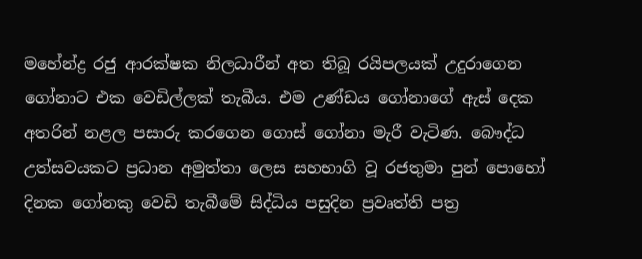මහේන්ද්‍ර රජු ආරක්ෂක නිලධාරීන් අත තිබූ රයිපලයක් උදුරාගෙන ගෝනාට එක වෙඩිල්ලක් තැබීය. එම උණ්ඩය ගෝනාගේ ඇස් දෙක අතරින් නළල පසාරු කරගෙන ගොස් ගෝනා මැරී වැටිණ. බෞද්ධ උත්සවයකට ප්‍රධාන අමුත්තා ලෙස සහභාගි වූ රජතුමා පුන් පොහෝ දිනක ගෝනකු වෙඩි තැබීමේ සිද්ධිය පසුදින ප්‍රවෘත්ති පත්‍ර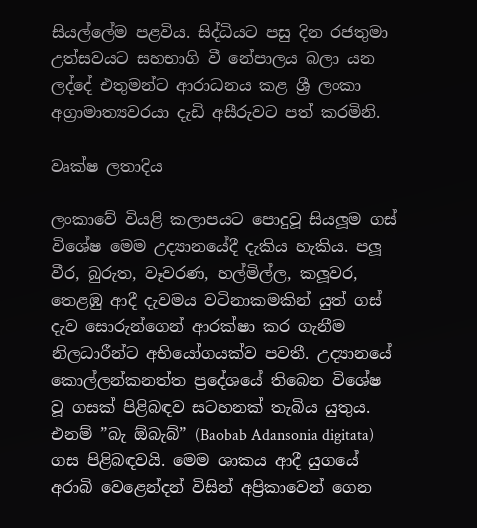සියල්ලේම පළවිය. සිද්ධියට පසු දින රජතුමා උත්සවයට සහභාගි වී නේපාලය බලා යන ලද්දේ එතුමන්ට ආරාධනය කළ ශ්‍රී ලංකා අග්‍රාමාත්‍යවරයා දැඩි අසීරුවට පත් කරමිනි.

වෘක්ෂ ලතාදිය

ලංකාවේ වියළි කලාපයට පොදුවූ සියලූම ගස් විශේෂ මෙම උද්‍යානයේදී දැකිය හැකිය. පලූ වීර, බුරුත, වෑවරණ, හල්මිල්ල, කලූවර, තෙළඹු ආදී දැවමය වටිනාකමකින් යුත් ගස් දැව සොරුන්ගෙන් ආරක්ෂා කර ගැනීම නිලධාරීන්ට අභියෝගයක්ව පවතී. උද්‍යානයේ කොල්ලන්කනත්ත ප්‍රදේශයේ තිබෙන විශේෂ වූ ගසක් පිළිබඳව සටහනක් තැබිය යුතුය. එනම් ”බැ ඕබැබ්” (Baobab Adansonia digitata) ගස පිළිබඳවයි. මෙම ශාකය ආදී යුගයේ අරාබි වෙළෙන්දන් විසින් අප්‍රිකාවෙන් ගෙන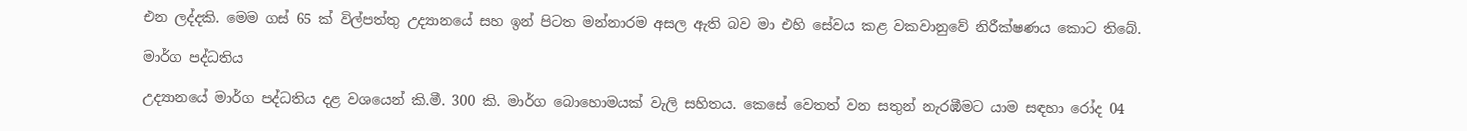එන ලද්දකි. මෙම ගස් 65 ක් විල්පත්තු උද්‍යානයේ සහ ඉන් පිටත මන්නාරම අසල ඇති බව මා එහි සේවය කළ වකවානුවේ නිරීක්ෂණය කොට තිබේ.

මාර්ග පද්ධතිය

උද්‍යානයේ මාර්ග පද්ධතිය දළ වශයෙන් කි.මී. 300 කි. මාර්ග බොහොමයක් වැලි සහිතය. කෙසේ වෙතත් වන සතුන් නැරඹීමට යාම සඳහා රෝද 04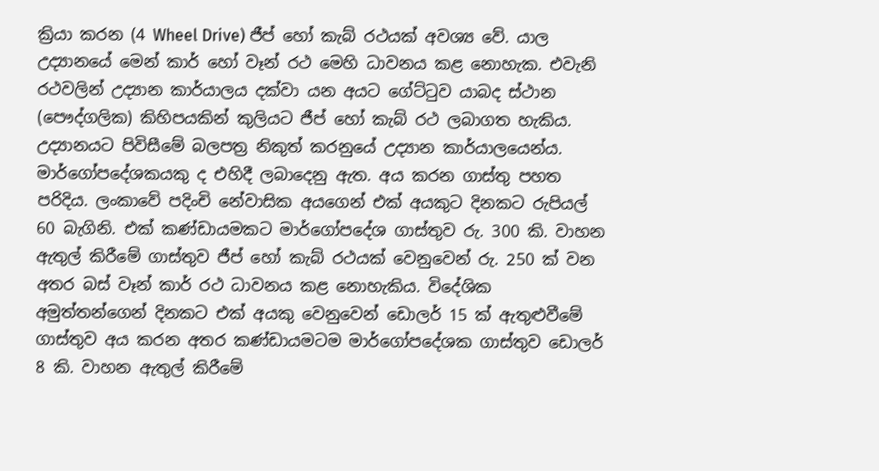ක්‍රියා කරන (4 Wheel Drive) ජීප් හෝ කැබ් රථයක් අවශ්‍ය වේ. යාල උද්‍යානයේ මෙන් කාර් හෝ වෑන් රථ මෙහි ධාවනය කළ නොහැක. එවැනි රථවලින් උද්‍යාන කාර්යාලය දක්වා යන අයට ගේට්ටුව යාබද ස්ථාන (පෞද්ගලික) කිහිපයකින් කුලියට ජීප් හෝ කැබ් රථ ලබාගත හැකිය. උද්‍යානයට පිවිසීමේ බලපත්‍ර නිකුත් කරනුයේ උද්‍යාන කාර්යාලයෙන්ය. මාර්ගෝපදේශකයකු ද එහිදී ලබාදෙනු ඇත. අය කරන ගාස්තු පහත පරිදිය. ලංකාවේ පදිංචි නේවාසික අයගෙන් එක් අයකුට දිනකට රුපියල් 60 බැගිනි. එක් කණ්ඩායමකට මාර්ගෝපදේශ ගාස්තුව රු. 300 කි. වාහන ඇතුල් කිරීමේ ගාස්තුව ජීප් හෝ කැබ් රථයක් වෙනුවෙන් රු. 250 ක් වන අතර බස් වෑන් කාර් රථ ධාවනය කළ නොහැකිය. විදේශික අමුත්තන්ගෙන් දිනකට එක් අයකු වෙනුවෙන් ඩොලර් 15 ක් ඇතුළුවීමේ ගාස්තුව අය කරන අතර කණ්ඩායමටම මාර්ගෝපදේශක ගාස්තුව ඩොලර් 8 කි. වාහන ඇතුල් කිරීමේ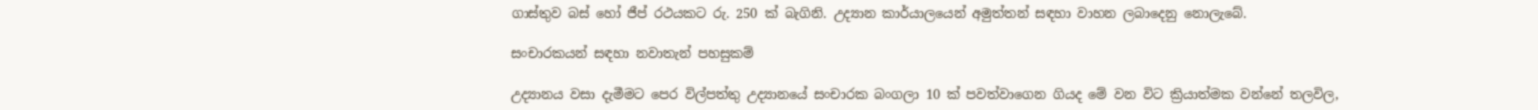ගාස්තුව බස් හෝ ජීප් රථයකට රු. 250 ක් බැගිනි. උද්‍යාන කාර්යාලයෙන් අමුත්තන් සඳහා වාහන ලබාදෙනු නොලැබේ.

සංචාරකයන් සඳහා නවාතැන් පහසුකම්

උද්‍යානය වසා දැමීමට පෙර විල්පත්තු උද්‍යානයේ සංචාරක බංගලා 10 ක් පවත්වාගෙන ගියද මේ වන විට ක්‍රියාත්මක වන්නේ තලවිල,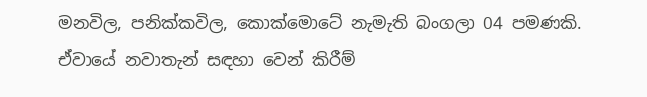මනවිල, පනික්කවිල, කොක්මොටේ නැමැති බංගලා 04 පමණකි. ඒවායේ නවාතැන් සඳහා වෙන් කිරීම්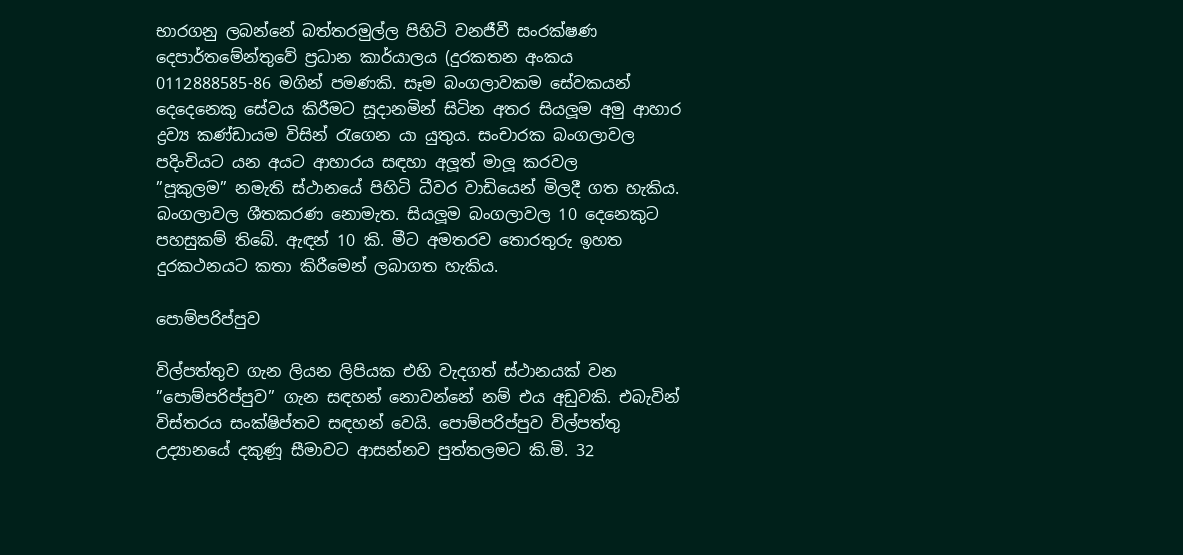භාරගනු ලබන්නේ බත්තරමුල්ල පිහිටි වනජීවී සංරක්ෂණ දෙපාර්තමේන්තුවේ ප්‍රධාන කාර්යාලය (දුරකතන අංකය 0112888585-86 මගින් පමණකි. සෑම බංගලාවකම සේවකයන් දෙදෙනෙකු සේවය කිරීමට සූදානමින් සිටින අතර සියලූම අමු ආහාර ද්‍රව්‍ය කණ්ඩායම විසින් රැගෙන යා යුතුය. සංචාරක බංගලාවල පදිංචියට යන අයට ආහාරය සඳහා අලූත් මාලූ කරවල        ”පූකුලම” නමැති ස්ථානයේ පිහිටි ධීවර වාඩියෙන් මිලදී ගත හැකිය. බංගලාවල ශීතකරණ නොමැත. සියලූම බංගලාවල 10 දෙනෙකුට පහසුකම් තිබේ. ඇඳන් 10 කි. මීට අමතරව තොරතුරු ඉහත දුරකථනයට කතා කිරීමෙන් ලබාගත හැකිය.

පොම්පරිප්පුව

විල්පත්තුව ගැන ලියන ලිපියක එහි වැදගත් ස්ථානයක් වන ”පොම්පරිප්පුව” ගැන සඳහන් නොවන්නේ නම් එය අඩුවකි. එබැවින් විස්තරය සංක්ෂිප්තව සඳහන් වෙයි. පොම්පරිප්පුව විල්පත්තු උද්‍යානයේ දකුණූ සීමාවට ආසන්නව පුත්තලමට කි.මි. 32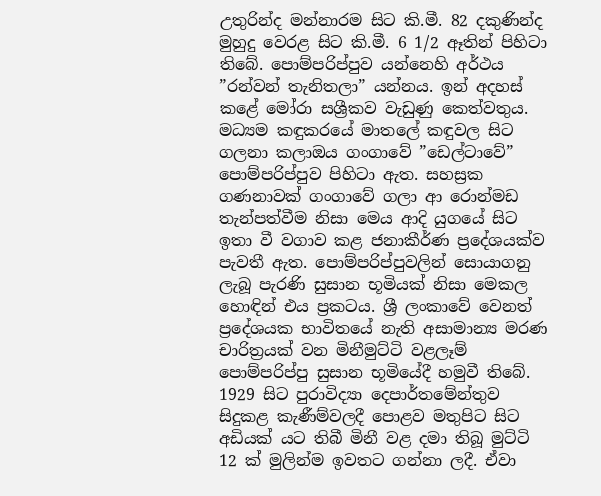උතුරින්ද මන්නාරම සිට කි.මී. 82 දකුණින්ද මුහුදු වෙරළ සිට කි.මී. 6 1/2 ඈතින් පිහිටා තිබේ. පොම්පරිප්පුව යන්නෙහි අර්ථය ”රන්වන් තැනිතලා” යන්නය. ඉන් අදහස් කළේ මෝරා සශ්‍රීකව වැඩුණු කෙත්වතුය. මධ්‍යම කඳුකරයේ මාතලේ කඳුවල සිට ගලනා කලාඔය ගංගාවේ ”ඩෙල්ටාවේ” පොම්පරිප්පුව පිහිටා ඇත. සහස්‍රක ගණනාවක් ගංගාවේ ගලා ආ රොන්මඩ තැන්පත්වීම නිසා මෙය ආදි යුගයේ සිට ඉතා වී වගාව කළ ජනාකීර්ණ ප්‍රදේශයක්ව පැවතී ඇත. පොම්පරිප්පුවලින් සොයාගනු ලැබූ පැරණි සුසාන භූමියක් නිසා මෙකල හොඳින් එය ප්‍රකටය. ශ්‍රී ලංකාවේ වෙනත් ප්‍රදේශයක භාවිතයේ නැති අසාමාන්‍ය මරණ චාරිත්‍රයක් වන මිනීමුට්ටි වළලෑම් පොම්පරිප්පු සුසාන භූමියේදී හමුවී තිබේ. 1929 සිට පුරාවිද්‍යා දෙපාර්තමේන්තුව සිදුකළ කැණීම්වලදී පොළව මතුපිට සිට අඩියක් යට තිබී මිනී වළ දමා තිබූ මුට්ටි 12 ක් මුලින්ම ඉවතට ගන්නා ලදී. ඒවා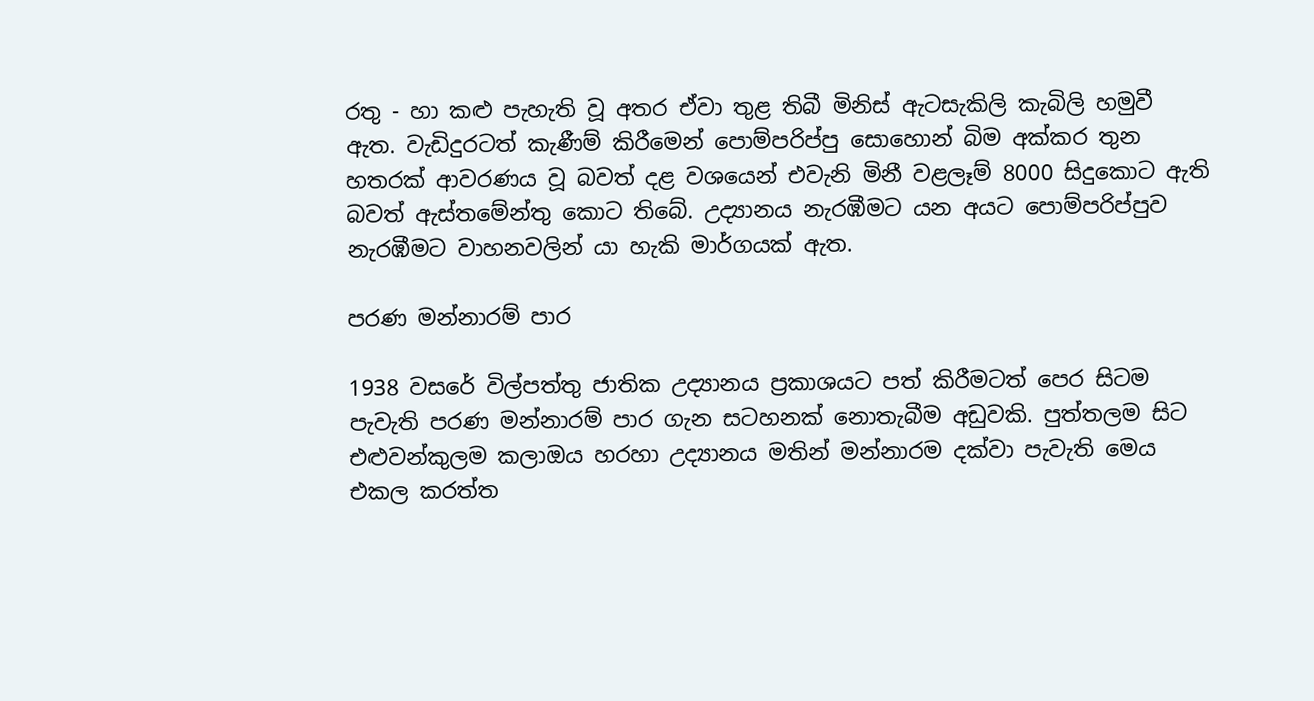රතු - හා කළු පැහැති වූ අතර ඒවා තුළ තිබී මිනිස් ඇටසැකිලි කැබිලි හමුවී ඇත. වැඩිදුරටත් කැණීම් කිරීමෙන් පොම්පරිප්පු සොහොන් බිම අක්කර තුන හතරක් ආවරණය වූ බවත් දළ වශයෙන් එවැනි මිනී වළලෑම් 8000 සිදුකොට ඇති බවත් ඇස්තමේන්තු කොට තිබේ. උද්‍යානය නැරඹීමට යන අයට පොම්පරිප්පුව නැරඹීමට වාහනවලින් යා හැකි මාර්ගයක් ඇත.

පරණ මන්නාරම් පාර

1938 වසරේ විල්පත්තු ජාතික උද්‍යානය ප්‍රකාශයට පත් කිරීමටත් පෙර සිටම පැවැති පරණ මන්නාරම් පාර ගැන සටහනක් නොතැබීම අඩුවකි. පුත්තලම සිට එළුවන්කුලම කලාඔය හරහා උද්‍යානය මතින් මන්නාරම දක්වා පැවැති මෙය එකල කරත්ත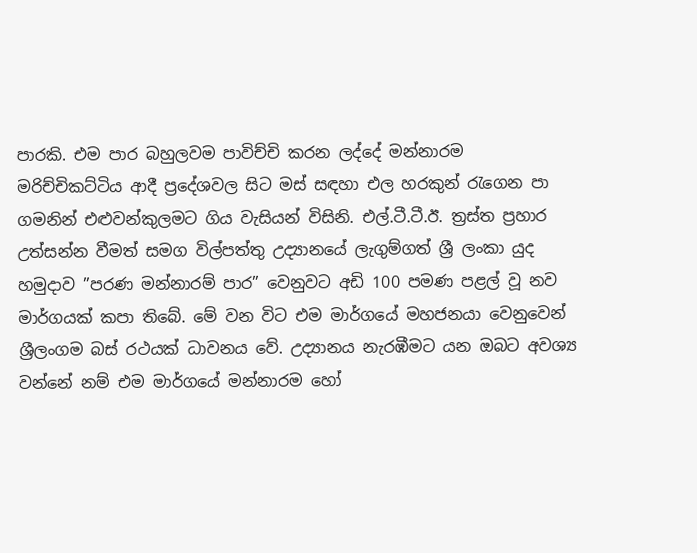පාරකි. එම පාර බහුලවම පාවිච්චි කරන ලද්දේ මන්නාරම මරිච්චිකට්ටිය ආදී ප්‍රදේශවල සිට මස් සඳහා එල හරකුන් රැගෙන පා ගමනින් එළුවන්කුලමට ගිය වැසියන් විසිනි. එල්.ටී.ටී.ඊ. ත්‍රස්ත ප්‍රහාර උත්සන්න වීමත් සමග විල්පත්තු උද්‍යානයේ ලැගුම්ගත් ශ්‍රී ලංකා යුද හමුදාව ”පරණ මන්නාරම් පාර” වෙනුවට අඩි 100 පමණ පළල් වූ නව මාර්ගයක් කපා තිබේ. මේ වන විට එම මාර්ගයේ මහජනයා වෙනුවෙන් ශ්‍රීලංගම බස් රථයක් ධාවනය වේ. උද්‍යානය නැරඹීමට යන ඔබට අවශ්‍ය වන්නේ නම් එම මාර්ගයේ මන්නාරම හෝ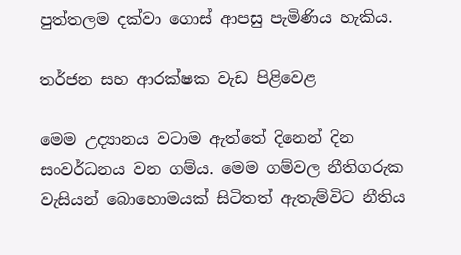පුත්තලම දක්වා ගොස් ආපසු පැමිණිය හැකිය.

තර්ජන සහ ආරක්ෂක වැඩ පිළිවෙළ

මෙම උද්‍යානය වටාම ඇත්තේ දිනෙන් දින සංවර්ධනය වන ගම්ය. මෙම ගම්වල නීතිගරුක වැසියන් බොහොමයක් සිටිතත් ඇතැම්විට නීතිය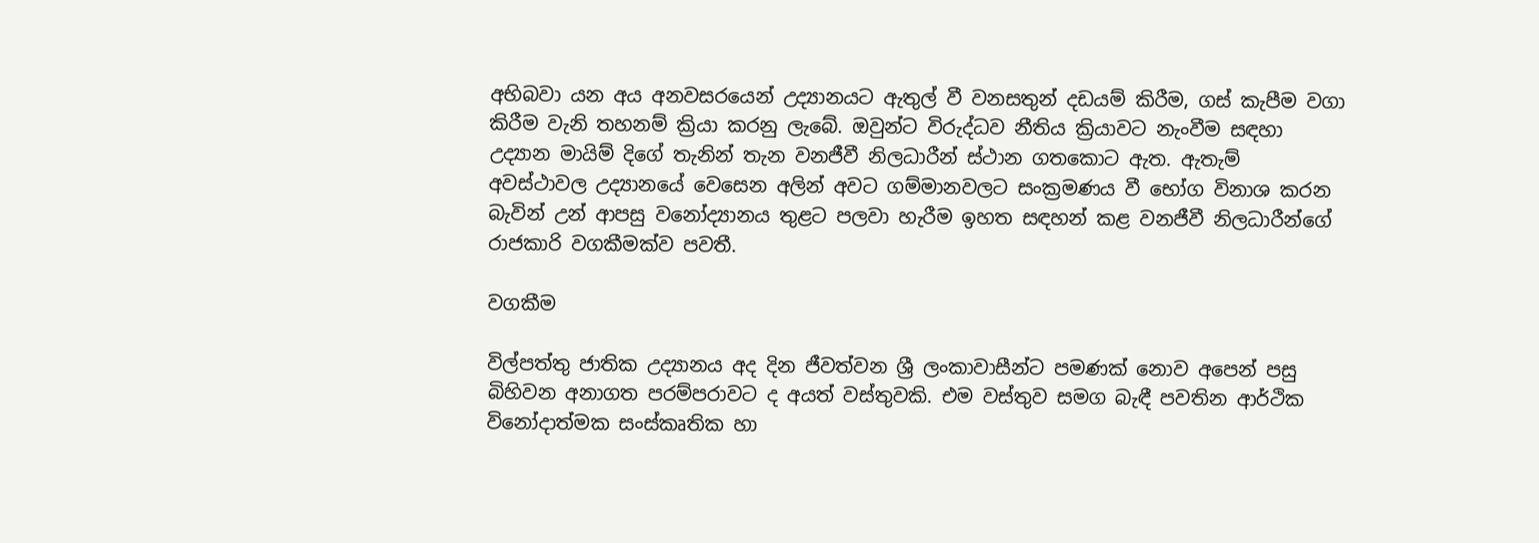අභිබවා යන අය අනවසරයෙන් උද්‍යානයට ඇතුල් වී වනසතුන් දඩයම් කිරීම, ගස් කැපීම වගා කිරීම වැනි තහනම් ක්‍රියා කරනු ලැබේ. ඔවුන්ට විරුද්ධව නීතිය ක්‍රියාවට නැංවීම සඳහා උද්‍යාන මායිම් දිගේ තැනින් තැන වනජීවී නිලධාරීන් ස්ථාන ගතකොට ඇත. ඇතැම් අවස්ථාවල උද්‍යානයේ වෙසෙන අලින් අවට ගම්මානවලට සංක්‍රමණය වී භෝග විනාශ කරන බැවින් උන් ආපසු වනෝද්‍යානය තුළට පලවා හැරීම ඉහත සඳහන් කළ වනජීවී නිලධාරීන්ගේ රාජකාරි වගකීමක්ව පවතී.

වගකීම

විල්පත්තු ජාතික උද්‍යානය අද දින ජීවත්වන ශ්‍රී ලංකාවාසීන්ට පමණක් නොව අපෙන් පසු බිහිවන අනාගත පරම්පරාවට ද අයත් වස්තුවකි. එම වස්තුව සමග බැඳී පවතින ආර්ථික විනෝදාත්මක සංස්කෘතික හා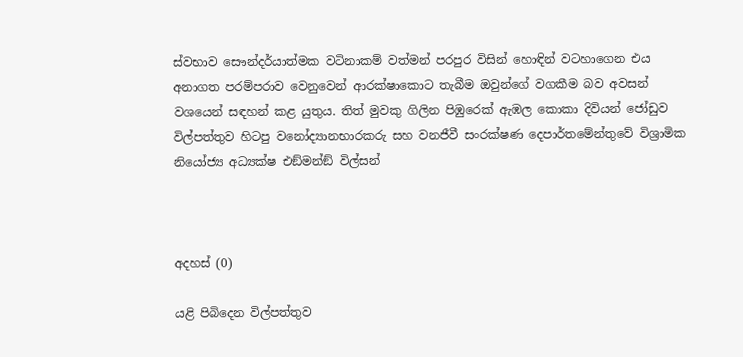ස්වභාව සෞන්දර්යාත්මක වටිනාකම් වත්මන් පරපුර විසින් හොඳින් වටහාගෙන එය අනාගත පරම්පරාව වෙනුවෙන් ආරක්ෂාකොට තැබීම ඔවුන්ගේ වගකීම බව අවසන් වශයෙන් සඳහන් කළ යුතුය. තිත් මුවකු ගිලින පිඹුරෙක් ඇඹල කොකා දිවියන් ජෝඩුව විල්පත්තුව හිටපු වනෝද්‍යානභාරකරු සහ වනජීවී සංරක්ෂණ දෙපාර්තමේන්තුවේ විශ්‍රාමික නියෝජ්‍ය අධ්‍යක්ෂ එඞ්මන්ඞ් විල්සන්



අදහස් (0)

යළි පිබිදෙන විල්පත්තුව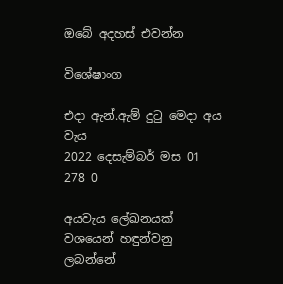ඔබේ අදහස් එවන්න

විශේෂාංග

එදා ඇන්.ඇම් දුටු මෙදා අය වැය
2022 දෙසැම්බර් මස 01 278 0

අයවැය ලේඛනයක් වශයෙන් හඳුන්වනු ලබන්නේ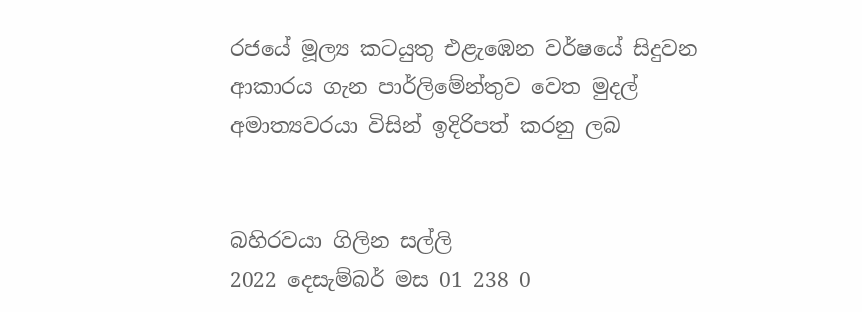රජයේ මූල්‍ය කටයුතු එළැඹෙන වර්ෂයේ සිදුවන ආකාරය ගැන පාර්ලිමේන්තුව වෙත මුදල් අමාත්‍යවරයා විසින් ඉදිරිපත් කරනු ලබ


බහිරවයා ගිලින සල්ලි
2022 දෙසැම්බර් මස 01 238 0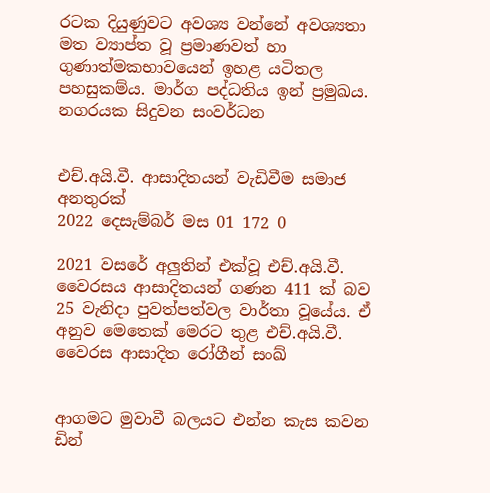රටක දියුණුවට අවශ්‍ය වන්නේ අවශ්‍යතා මත ව්‍යාප්ත වූ ප්‍රමාණවත් හා ගුණාත්මකභාවයෙන් ඉහළ යටිතල පහසුකම්ය. මාර්ග පද්ධතිය ඉන් ප්‍රමුඛය. නගරයක සිදුවන සංවර්ධන


එච්.අයි.වී. ආසාදිතයන් වැඩිවීම සමාජ අනතුරක්
2022 දෙසැම්බර් මස 01 172 0

2021 වසරේ අලුතින් එක්වූ එච්.අයි.වී. වෛරසය ආසාදිතයන් ගණන 411 ක් බව 25 වැනිදා පුවත්පත්වල වාර්තා වූයේය. ඒ අනුව මෙතෙක් මෙරට තුළ එච්.අයි.වී. වෛරස ආසාදිත රෝගීන් සංඛ්‍


ආගමට මුවාවී බලයට එන්න කැස කවන ඩින්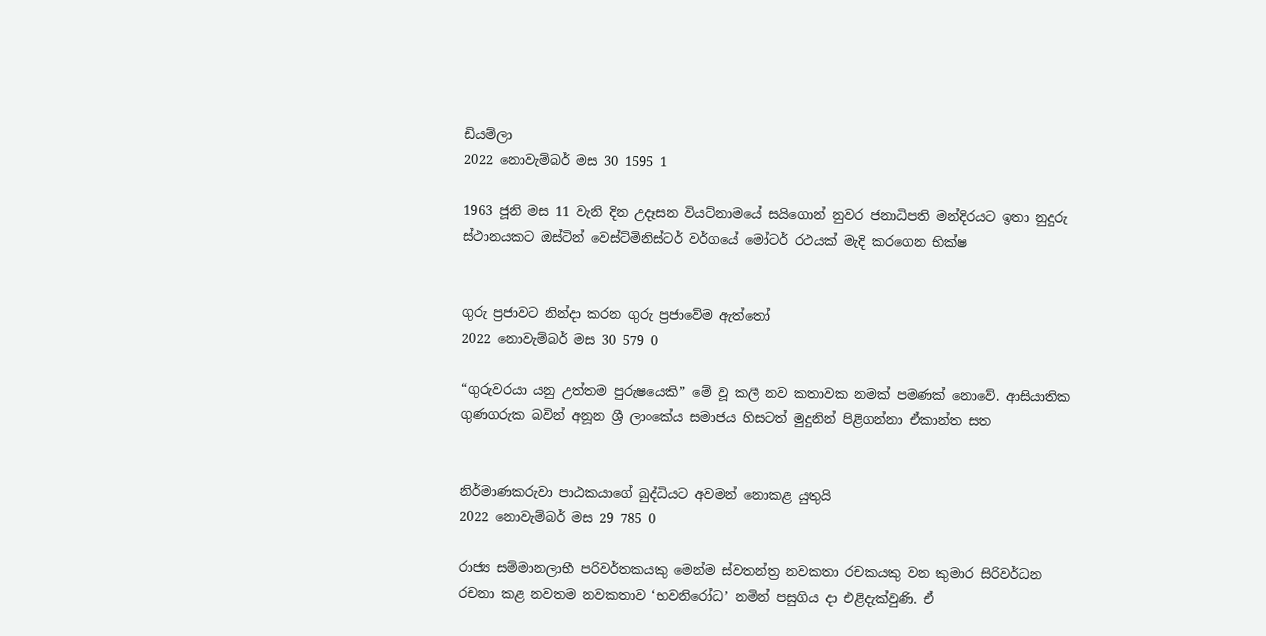ඩියම්ලා
2022 නොවැම්බර් මස 30 1595 1

1963 ජූනි මස 11 වැනි දින උදෑසන වියට්නාමයේ සයිගොන් නුවර ජනාධිපති මන්දිරයට ඉතා නුදුරු ස්ථානයකට ඔස්ටින් වෙස්ට්මිනිස්ටර් වර්ගයේ මෝටර් රථයක් මැදි කරගෙන භික්ෂ


ගුරු ප්‍රජාවට නින්දා කරන ගුරු ප්‍රජාවේම ඇත්තෝ
2022 නොවැම්බර් මස 30 579 0

“ගුරුවරයා යනු උත්තම පුරුෂයෙකි” මේ වූ කලී නව කතාවක නමක් පමණක් නොවේ. ආසියාතික ගුණගරුක බවින් අනූන ශ්‍රී ලාංකේය සමාජය හිසටත් මුදුනින් පිළිගන්නා ඒකාන්ත සත


නිර්මාණකරුවා පාඨකයාගේ බුද්ධියට අවමන් නොකළ යුතුයි
2022 නොවැම්බර් මස 29 785 0

රාජ්‍ය සම්මානලාභී පරිවර්තකයකු මෙන්ම ස්වතන්ත්‍ර නවකතා රචකයකු වන කුමාර සිරිවර්ධන රචනා කළ නවතම නවකතාව ‘භවනිරෝධ’ නමින් පසුගිය දා එළිදැක්වුණි. ඒ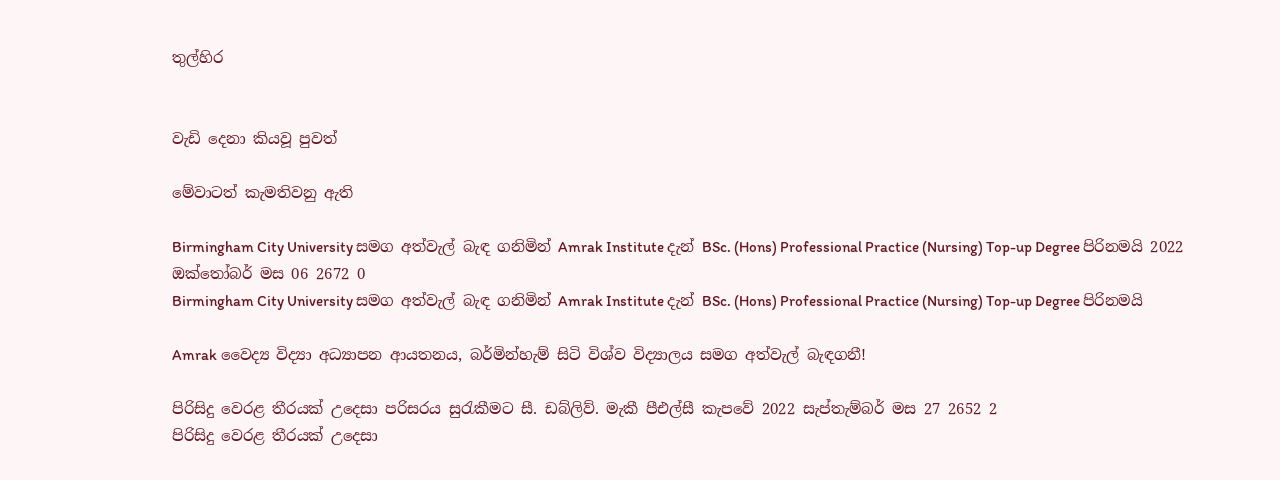තුල්හිර


වැඩි දෙනා කියවූ පුවත්

මේවාටත් කැමතිවනු ඇති

Birmingham City University සමග අත්වැල් බැඳ ගනිමින් Amrak Institute දැන් BSc. (Hons) Professional Practice (Nursing) Top-up Degree පිරිනමයි 2022 ඔක්තෝබර් මස 06 2672 0
Birmingham City University සමග අත්වැල් බැඳ ගනිමින් Amrak Institute දැන් BSc. (Hons) Professional Practice (Nursing) Top-up Degree පිරිනමයි

Amrak වෛද්‍ය විද්‍යා අධ්‍යාපන ආයතනය, බර්මින්හැම් සිටි විශ්ව විද්‍යාලය සමග අත්වැල් බැඳගනී!

පිරිසිදු වෙරළ තීරයක් උදෙසා පරිසරය සුරැකීමට සී. ඩබ්ලිව්. මැකී පීඑල්සී කැපවේ 2022 සැප්තැම්බර් මස 27 2652 2
පිරිසිදු වෙරළ තීරයක් උදෙසා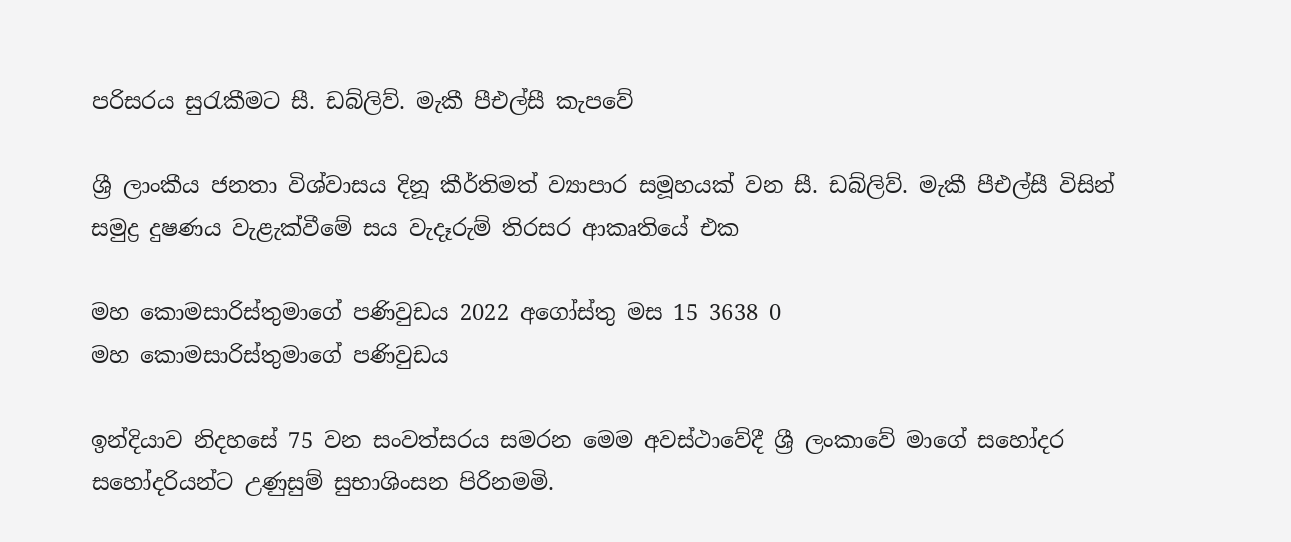පරිසරය සුරැකීමට සී. ඩබ්ලිව්. මැකී පීඑල්සී කැපවේ

ශ්‍රී ලාංකීය ජනතා විශ්වාසය දිනූ කීර්තිමත් ව්‍යාපාර සමූහයක් වන සී. ඩබ්ලිව්. මැකී පීඑල්සී විසින් සමුද්‍ර දුෂණය වැළැක්වීමේ සය වැදෑරුම් තිරසර ආකෘතියේ එක

මහ කොමසාරිස්තුමාගේ පණිවුඩය 2022 අගෝස්තු මස 15 3638 0
මහ කොමසාරිස්තුමාගේ පණිවුඩය

ඉන්දියාව නිදහසේ 75 වන සංවත්සරය සමරන මෙම අවස්ථාවේදී ශ්‍රී ලංකාවේ මාගේ සහෝදර සහෝදරියන්ට උණුසුම් සුභාශිංසන පිරිනමමි.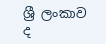ශ්‍රී ලංකාව ද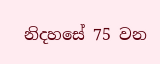නිදහසේ 75 වන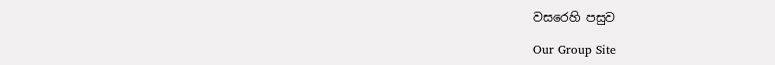වසරෙහි පසුව

Our Group Site